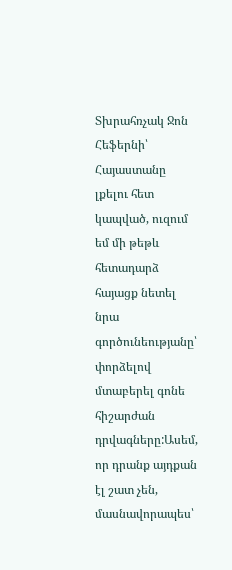Տխրահռչակ Ջոն Հեֆերնի՝ Հայաստանը լքելու հետ կապված, ուզում եմ մի թեթև հետադարձ հայացք նետել նրա գործունեությանը՝ փորձելով մտաբերել գոնե հիշարժան դրվագները:Ասեմ, որ դրանք այդքան էլ շատ չեն, մասնավորապես՝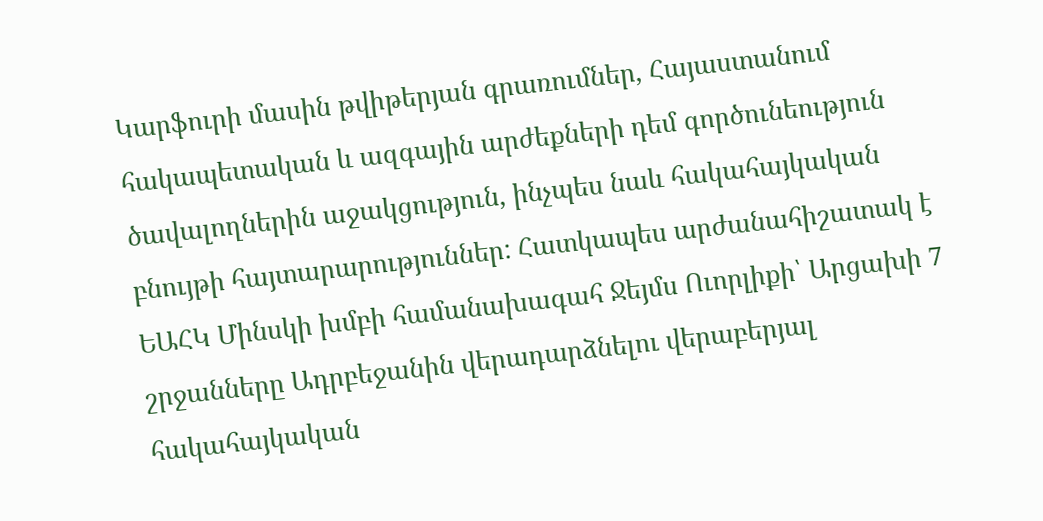Կարֆուրի մասին թվիթերյան գրառումներ, Հայաստանում հակապետական և ազգային արժեքների դեմ գործունեություն ծավալողներին աջակցություն, ինչպես նաև հակահայկական բնույթի հայտարարություններ: Հատկապես արժանահիշատակ է ԵԱՀԿ Մինսկի խմբի համանախագահ Ջեյմս Ուորլիքի՝ Արցախի 7 շրջանները Ադրբեջանին վերադարձնելու վերաբերյալ հակահայկական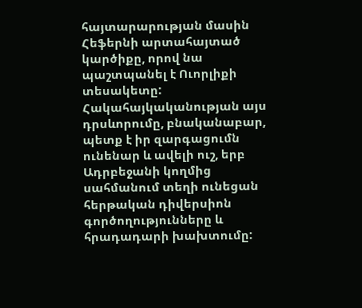հայտարարության մասին Հեֆերնի արտահայտած կարծիքը, որով նա պաշտպանել է Ուորլիքի տեսակետը:
Հակահայկականության այս դրսևորումը, բնականաբար, պետք է իր զարգացումն ունենար և ավելի ուշ, երբ Ադրբեջանի կողմից սահմանում տեղի ունեցան հերթական դիվերսիոն գործողությունները և հրադադարի խախտումը: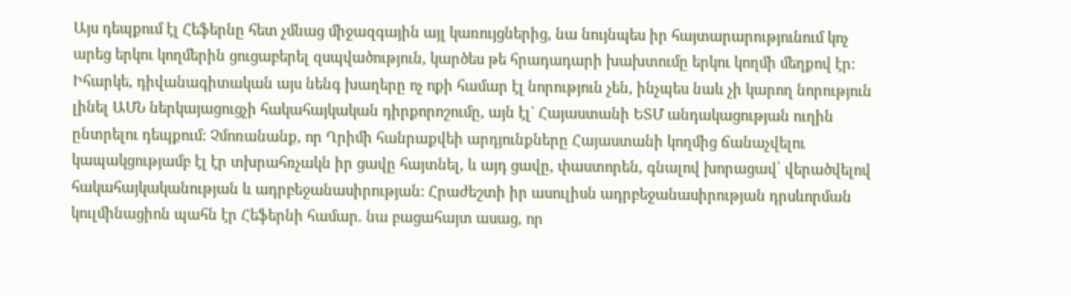Այս դեպքում էլ Հեֆերնը հետ չմնաց միջազգային այլ կառույցներից, նա նույնպես իր հայտարարությունում կոչ արեց երկու կողմերին ցուցաբերել զսպվածություն, կարծես թե հրադադարի խախտումը երկու կողմի մեղքով էր:
Իհարկե, դիվանագիտական այս նենգ խաղերը ոչ ոքի համար էլ նորություն չեն, ինչպես նաև չի կարող նորություն լինել ԱՄՆ ներկայացուցչի հակահայկական դիրքորոշումը, այն էլ` Հայաստանի ԵՏՄ անդակացության ուղին ընտրելու դեպքում: Չմոռանանք, որ Ղրիմի հանրաքվեի արդյունքները Հայաստանի կողմից ճանաչվելու կապակցությամբ էլ էր տխրահռչակն իր ցավը հայտնել, և այդ ցավը, փաստորեն, գնալով խորացավ՝ վերածվելով հակահայկականության և ադրբեջանասիրության: Հրաժեշտի իր ասուլիսն ադրբեջանասիրության դրսևորման կուլմինացիոն պահն էր Հեֆերնի համար. նա բացահայտ ասաց, որ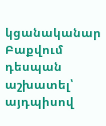կցանականար Բաքվում դեսպան աշխատել՝ այդպիսով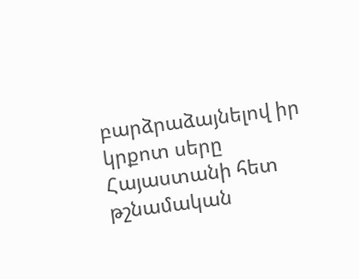բարձրաձայնելով իր կրքոտ սերը Հայաստանի հետ թշնամական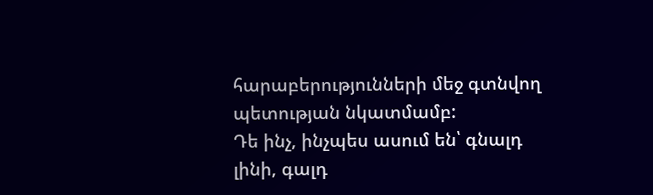հարաբերությունների մեջ գտնվող պետության նկատմամբ:
Դե ինչ, ինչպես ասում են՝ գնալդ լինի, գալդ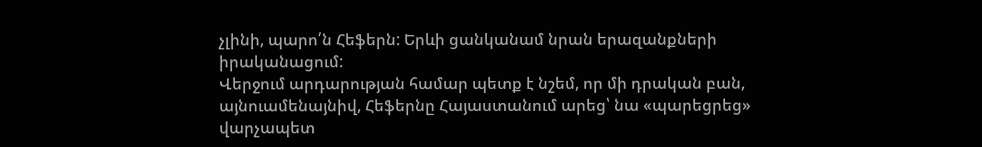չլինի, պարո՛ն Հեֆերն: Երևի ցանկանամ նրան երազանքների իրականացում:
Վերջում արդարության համար պետք է նշեմ, որ մի դրական բան, այնուամենայնիվ, Հեֆերնը Հայաստանում արեց՝ նա «պարեցրեց» վարչապետ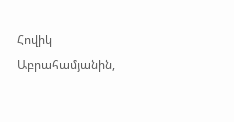Հովիկ Աբրահամյանին,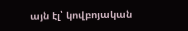այն էլ՝ կովբոյական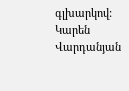գլխարկով:
Կարեն Վարդանյան